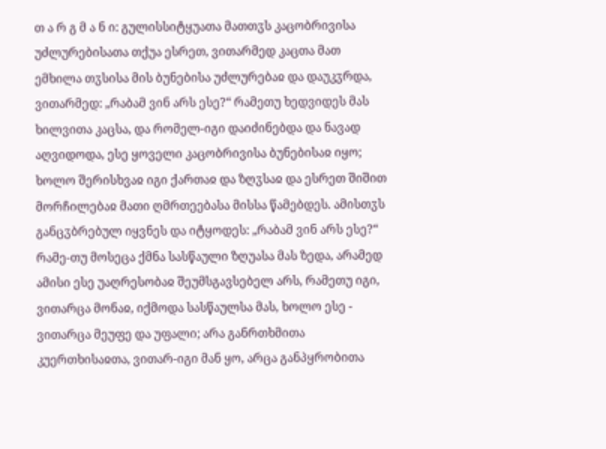თ ა რ გ მ ა ნ ი: გულისსიტყუათა მათთჳს კაცობრივისა უძლურებისათა თქუა ესრეთ, ვითარმედ კაცთა მათ ემხილა თჳსისა მის ბუნებისა უძლურებაჲ და დაუკჳრდა, ვითარმედ: „რაბამ ვინ არს ესე?“ რამეთუ ხედვიდეს მას ხილვითა კაცსა, და რომელ-იგი დაიძინებდა და ნავად აღვიდოდა, ესე ყოველი კაცობრივისა ბუნებისაჲ იყო; ხოლო შერისხვაჲ იგი ქართაჲ და ზღჳსაჲ და ესრეთ შიშით მორჩილებაჲ მათი ღმრთეებასა მისსა წამებდეს. ამისთჳს განცჳბრებულ იყვნეს და იტყოდეს: „რაბამ ვინ არს ესე?“ რამე-თუ მოსეცა ქმნა სასწაული ზღუასა მას ზედა, არამედ ამისი ესე უაღრესობაჲ შეუმსგავსებელ არს, რამეთუ იგი, ვითარცა მონაჲ, იქმოდა სასწაულსა მას, ხოლო ესე - ვითარცა მეუფე და უფალი; არა განრთხმითა კუერთხისაჲთა, ვითარ-იგი მან ყო, არცა განპყრობითა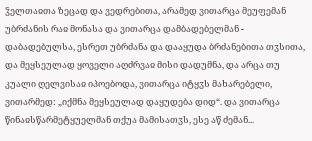ჴელთაჲთა ზეცად და ვედრებითა, არამედ ვითარცა მეუფემან უბრძანის რაჲ მონასა და ვითარცა დამბადებელმან - დაბადებულსა, ესრეთ უბრძანა და დააყუდა ბრძანებითა თჳსითა, და მეყსეულად ყოველი აღძრვაჲ მისი დადუმნა, და არცა თუ კუალი ღელვისაჲ იპოებოდა, ვითარცა იტყჳს მახარებელი, ვითარმედ: „იქმნა მეყსეულად დაყუდება დიდ“. და ვითარცა წინაჲსწარმეტყუელმან თქუა მამისათჳს, ესე აწ ძემან...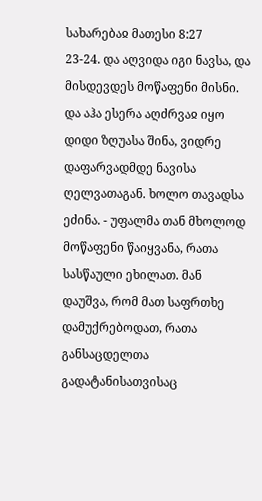სახარებაჲ მათესი 8:27
23-24. და აღვიდა იგი ნავსა, და მისდევდეს მოწაფენი მისნი. და აჰა ესერა აღძრვაჲ იყო დიდი ზღუასა შინა, ვიდრე დაფარვადმდე ნავისა ღელვათაგან. ხოლო თავადსა ეძინა. - უფალმა თან მხოლოდ მოწაფენი წაიყვანა, რათა სასწაული ეხილათ. მან დაუშვა, რომ მათ საფრთხე დამუქრებოდათ, რათა განსაცდელთა გადატანისათვისაც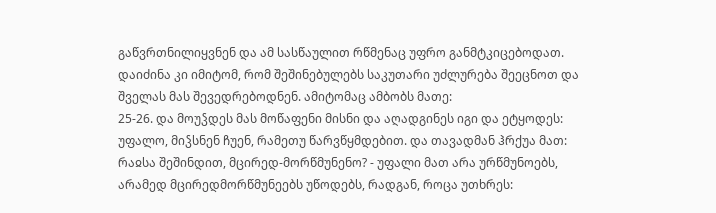გაწვრთნილიყვნენ და ამ სასწაულით რწმენაც უფრო განმტკიცებოდათ. დაიძინა კი იმიტომ, რომ შეშინებულებს საკუთარი უძლურება შეეცნოთ და შველას მას შევედრებოდნენ. ამიტომაც ამბობს მათე:
25-26. და მოუჴდეს მას მოწაფენი მისნი და აღადგინეს იგი და ეტყოდეს: უფალო, მიჴსნენ ჩუენ, რამეთუ წარვწყმდებით. და თავადმან ჰრქუა მათ: რაჲსა შეშინდით, მცირედ-მორწმუნენო? - უფალი მათ არა ურწმუნოებს, არამედ მცირედმორწმუნეებს უწოდებს, რადგან, როცა უთხრეს: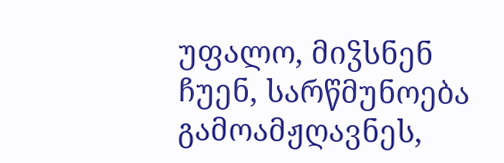უფალო, მიჴსნენ ჩუენ, სარწმუნოება გამოამჟღავნეს,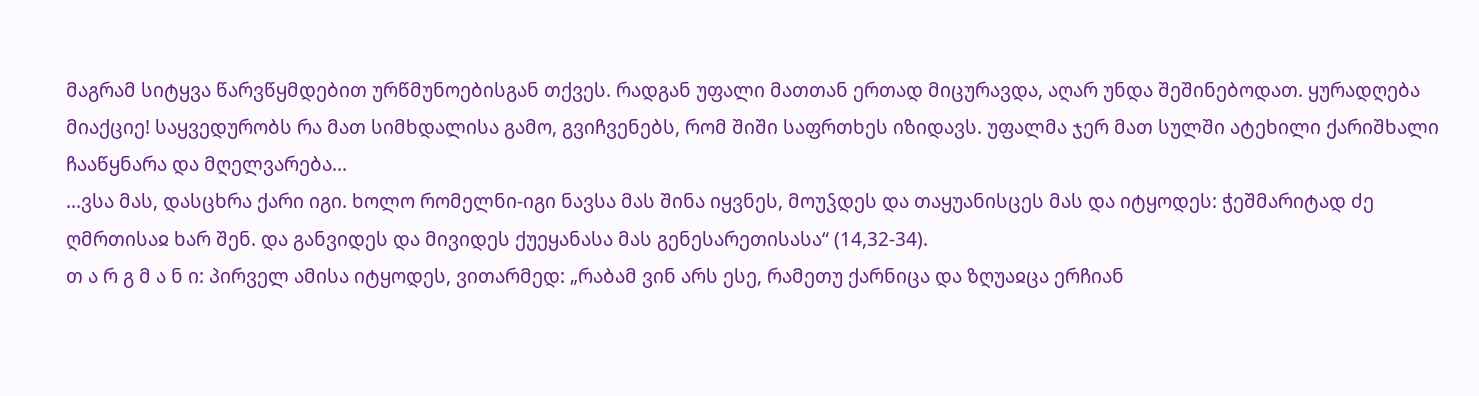მაგრამ სიტყვა წარვწყმდებით ურწმუნოებისგან თქვეს. რადგან უფალი მათთან ერთად მიცურავდა, აღარ უნდა შეშინებოდათ. ყურადღება მიაქციე! საყვედურობს რა მათ სიმხდალისა გამო, გვიჩვენებს, რომ შიში საფრთხეს იზიდავს. უფალმა ჯერ მათ სულში ატეხილი ქარიშხალი ჩააწყნარა და მღელვარება...
...ვსა მას, დასცხრა ქარი იგი. ხოლო რომელნი-იგი ნავსა მას შინა იყვნეს, მოუჴდეს და თაყუანისცეს მას და იტყოდეს: ჭეშმარიტად ძე ღმრთისაჲ ხარ შენ. და განვიდეს და მივიდეს ქუეყანასა მას გენესარეთისასა“ (14,32-34).
თ ა რ გ მ ა ნ ი: პირველ ამისა იტყოდეს, ვითარმედ: „რაბამ ვინ არს ესე, რამეთუ ქარნიცა და ზღუაჲცა ერჩიან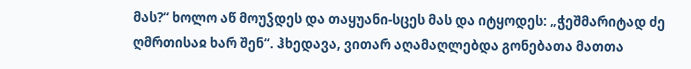მას?“ ხოლო აწ მოუჴდეს და თაყუანი-სცეს მას და იტყოდეს: „ჭეშმარიტად ძე ღმრთისაჲ ხარ შენ“. ჰხედავა, ვითარ აღამაღლებდა გონებათა მათთა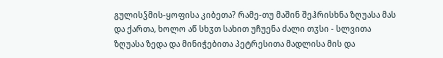გულისჴმის-ყოფისა კიბეთა? რამე-თუ მაშინ შეჰრისხნა ზღუასა მას და ქართა, ხოლო აწ სხჳთ სახით უჩუენა ძალი თჳსი - სლვითა ზღუასა ზედა და მინიჭებითა პეტრესითა მადლისა მის და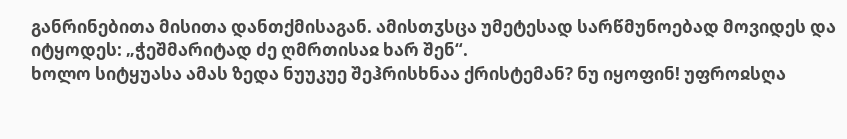განრინებითა მისითა დანთქმისაგან. ამისთჳსცა უმეტესად სარწმუნოებად მოვიდეს და იტყოდეს: „ჭეშმარიტად ძე ღმრთისაჲ ხარ შენ“.
ხოლო სიტყუასა ამას ზედა ნუუკუე შეჰრისხნაა ქრისტემან? ნუ იყოფინ! უფროჲსღა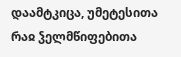დაამტკიცა, უმეტესითა რაჲ ჴელმწიფებითა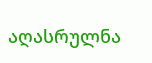აღასრულნა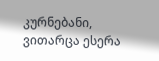კურნებანი, ვითარცა ესერა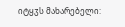იტყჳს მახარებელი: